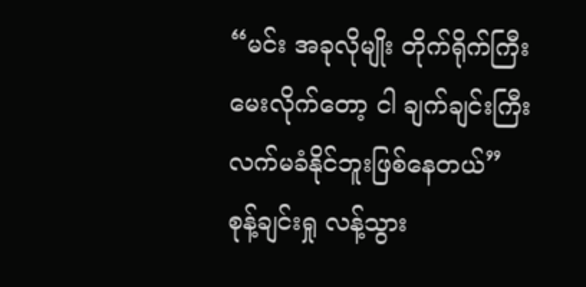“မင်း အခုလိုမျိုး တိုက်ရိုက်ကြီးမေးလိုက်တော့ ငါ ချက်ချင်းကြီး လက်မခံနိုင်ဘူးဖြစ်နေတယ်” စုန့်ချင်းရှု လန့်သွား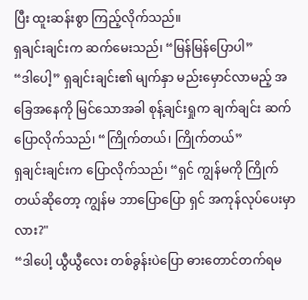ပြီး ထူးဆန်းစွာ ကြည့်လိုက်သည်။
ရှချင်းချင်းက ဆက်မေးသည်၊ “မြန်မြန်ပြောပါ”
“ဒါပေါ့” ရှချင်းချင်း၏ မျက်နှာ မည်းမှောင်လာမည့် အခြေအနေကို မြင်သောအခါ စုန့်ချင်းရှုက ချက်ချင်း ဆက်ပြောလိုက်သည်၊ “ကြိုက်တယ်၊ ကြိုက်တယ်”
ရှချင်းချင်းက ပြောလိုက်သည်၊ “ရှင် ကျွန်မကို ကြိုက်တယ်ဆိုတော့ ကျွန်မ ဘာပြောပြော ရှင် အကုန်လုပ်ပေးမှာလား?"
“ဒါပေါ့ ယွီယွီလေး တစ်ခွန်းပဲပြော ဓားတောင်တက်ရမ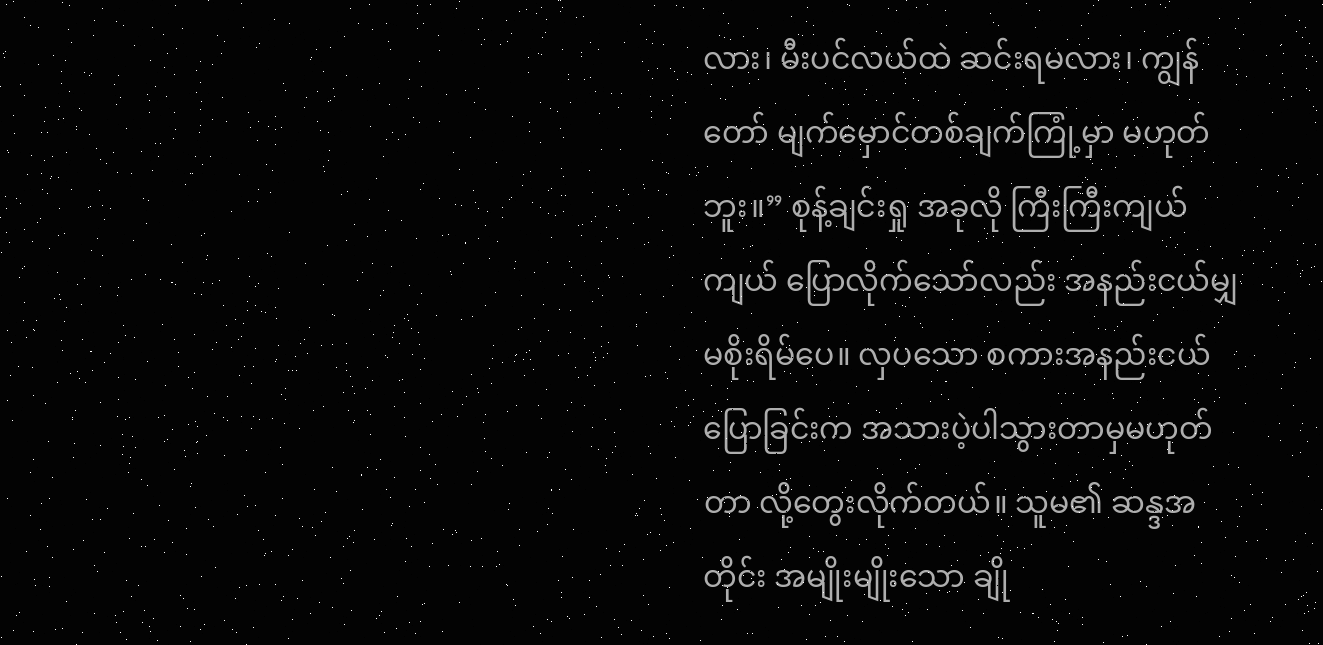လား၊ မီးပင်လယ်ထဲ ဆင်းရမလား၊ ကျွန်တော် မျက်မှောင်တစ်ချက်ကြုံ့မှာ မဟုတ်ဘူး။” စုန့်ချင်းရှု အခုလို ကြီးကြီးကျယ်ကျယ် ပြောလိုက်သော်လည်း အနည်းငယ်မျှ မစိုးရိမ်ပေ။ လှပသော စကားအနည်းငယ် ပြောခြင်းက အသားပဲ့ပါသွားတာမှမဟုတ်တာ လို့တွေးလိုက်တယ်။ သူမ၏ ဆန္ဒအတိုင်း အမျိုးမျိုးသော ချို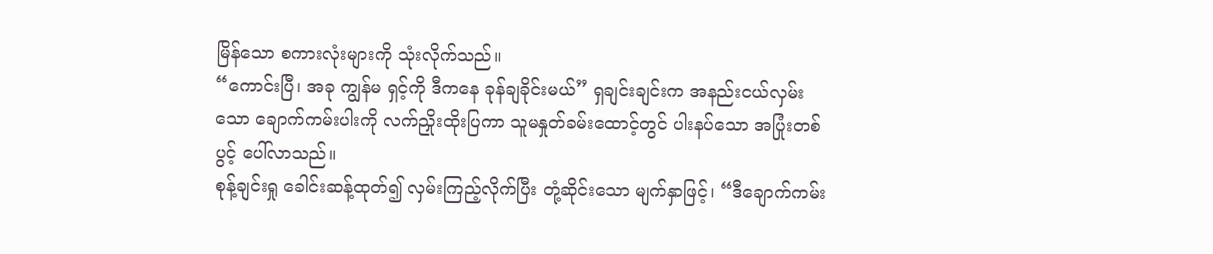မြိန်သော စကားလုံးများကို သုံးလိုက်သည်။
“ကောင်းပြီ၊ အခု ကျွန်မ ရှင့်ကို ဒီကနေ ခုန်ချခိုင်းမယ်” ရှချင်းချင်းက အနည်းငယ်လှမ်းသော ချောက်ကမ်းပါးကို လက်ညှိုးထိုးပြကာ သူမနှုတ်ခမ်းထောင့်တွင် ပါးနပ်သော အပြုံးတစ်ပွင့် ပေါ်လာသည်။
စုန့်ချင်းရှု ခေါင်းဆန့်ထုတ်၍ လှမ်းကြည့်လိုက်ပြီး တုံ့ဆိုင်းသော မျက်နှာဖြင့်၊ “ဒီချောက်ကမ်း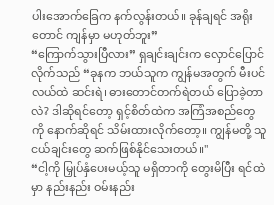ပါးအောက်ခြေက နက်လွန်းတယ်။ ခုန်ချရင် အရိုးတောင် ကျန်မှာ မဟုတ်ဘူး”
“ကြောက်သွားပြီလား” ရှချင်းချင်းက လှောင်ပြောင်လိုက်သည် “ခုနက ဘယ်သူက ကျွန်မအတွက် မီးပင်လယ်ထဲ ဆင်းရဲ၊ ဓားတောင်တက်ရဲတယ် ပြောခဲ့တာလဲ? ဒါဆိုရင်တော့ ရှင့်စိတ်ထဲက အကြံအစည်တွေကို နောက်ဆိုရင် သိမ်းထားလိုက်တော့။ ကျွန်မတို့ သူငယ်ချင်းတွေ ဆက်ဖြစ်နိုင်သေးတယ်။"
“ငါ့ကို မြှုပ်နှံပေးမယ့်သူ မရှိတာကို တွေးမိပြီး ရင်ထဲမှာ နည်းနည်း ဝမ်းနည်း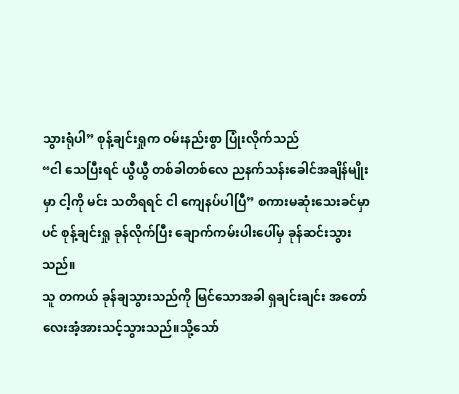သွားရုံပါ” စုန့်ချင်းရှုက ဝမ်းနည်းစွာ ပြုံးလိုက်သည်
“ငါ သေပြီးရင် ယွီယွီ တစ်ခါတစ်လေ ညနက်သန်းခေါင်အချိန်မျိုးမှာ ငါ့ကို မင်း သတိရရင် ငါ ကျေနပ်ပါပြီ” စကားမဆုံးသေးခင်မှာပင် စုန့်ချင်းရှု ခုန်လိုက်ပြီး ချောက်ကမ်းပါးပေါ်မှ ခုန်ဆင်းသွားသည်။
သူ တကယ် ခုန်ချသွားသည်ကို မြင်သောအခါ ရှချင်းချင်း အတော်လေးအံ့အားသင့်သွားသည်။သို့သော်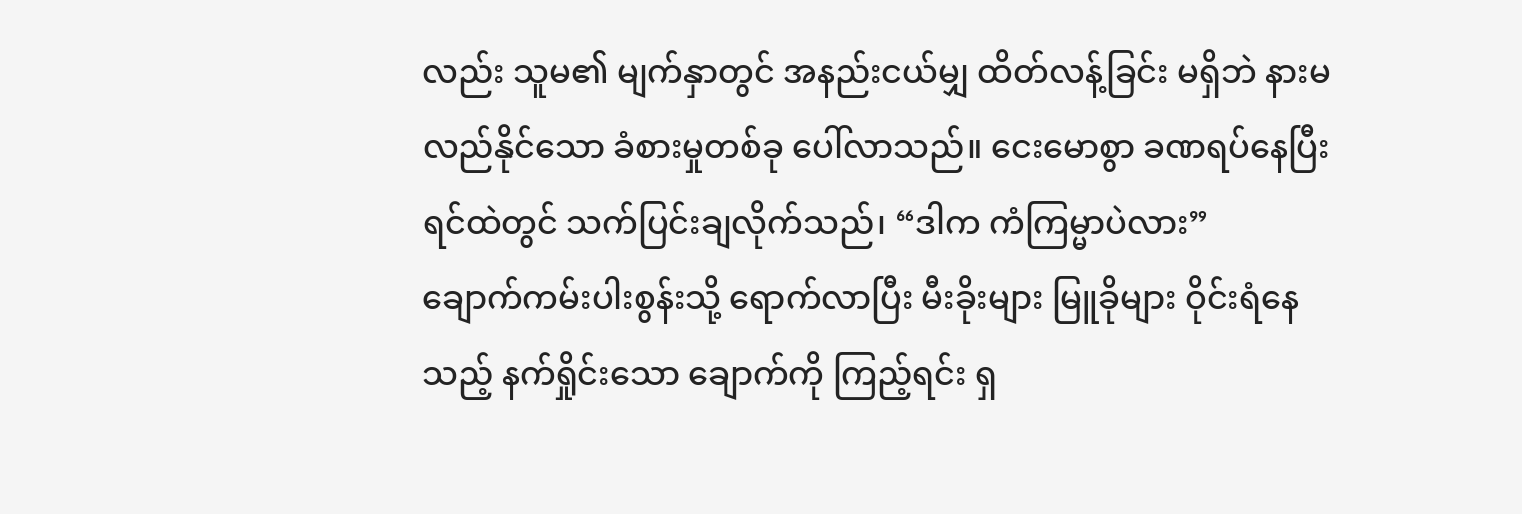လည်း သူမ၏ မျက်နှာတွင် အနည်းငယ်မျှ ထိတ်လန့်ခြင်း မရှိဘဲ နားမလည်နိုင်သော ခံစားမှုတစ်ခု ပေါ်လာသည်။ ငေးမောစွာ ခဏရပ်နေပြီး ရင်ထဲတွင် သက်ပြင်းချလိုက်သည်၊ “ဒါက ကံကြမ္မာပဲလား”
ချောက်ကမ်းပါးစွန်းသို့ ရောက်လာပြီး မီးခိုးများ မြူခိုများ ဝိုင်းရံနေသည့် နက်ရှိုင်းသော ချောက်ကို ကြည့်ရင်း ရှ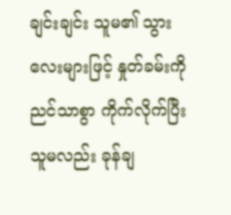ချင်းချင်း သူမ၏ သွားလေးများဖြင့် နှုတ်ခမ်းကို ညင်သာစွာ ကိုက်လိုက်ပြီး သူမလည်း ခုန်ချ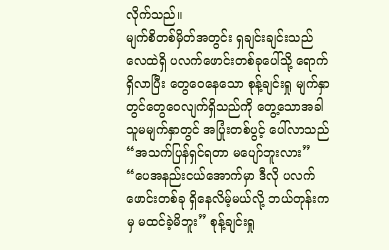လိုက်သည်။
မျက်စိတစ်မှိတ်အတွင်း ရှချင်းချင်းသည် လေထဲရှိ ပလက်ဖောင်းတစ်ခုပေါ်သို့ ရောက်ရှိလာပြီး တွေဝေနေသော စုန့်ချင်းရှု မျက်နှာတွင်တွေဝေလျက်ရှိသည်ကို တွေ့သောအခါ သူမမျက်နှာတွင် အပြုံးတစ်ပွင့် ပေါ်လာသည် “အသက်ပြန်ရှင်ရတာ မပျော်ဘူးလား”
“ပေအနည်းငယ်အောက်မှာ ဒီလို ပလက်ဖောင်းတစ်ခု ရှိနေလိမ့်မယ်လို့ ဘယ်တုန်းကမှ မထင်ခဲ့မိဘူး” စုန့်ချင်းရှု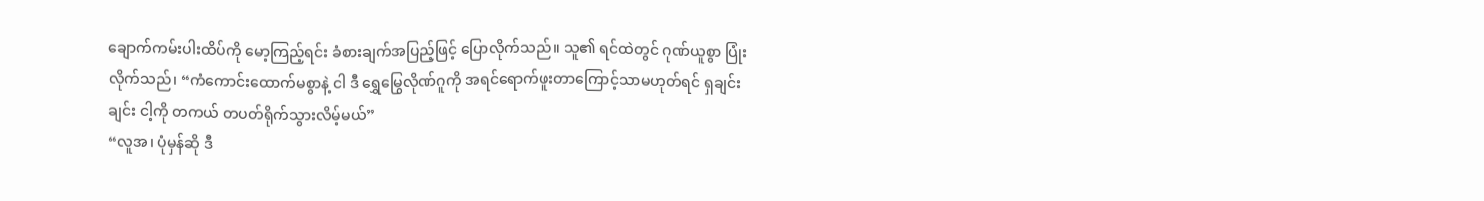ချောက်ကမ်းပါးထိပ်ကို မော့ကြည့်ရင်း ခံစားချက်အပြည့်ဖြင့် ပြောလိုက်သည်။ သူ၏ ရင်ထဲတွင် ဂုဏ်ယူစွာ ပြုံးလိုက်သည်၊ “ကံကောင်းထောက်မစွာနဲ့ ငါ ဒီ ရွှေမြွေလိုဏ်ဂူကို အရင်ရောက်ဖူးတာကြောင့်သာမဟုတ်ရင် ရှချင်းချင်း ငါ့ကို တကယ် တပတ်ရိုက်သွားလိမ့်မယ်”
“လူအ၊ ပုံမှန်ဆို ဒီ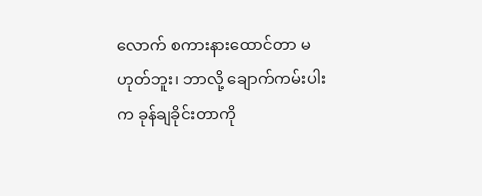လောက် စကားနားထောင်တာ မဟုတ်ဘူး၊ ဘာလို့ ချောက်ကမ်းပါးက ခုန်ချခိုင်းတာကို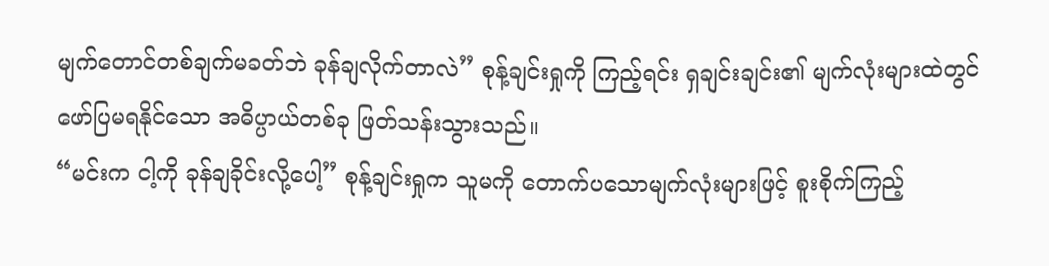မျက်တောင်တစ်ချက်မခတ်ဘဲ ခုန်ချလိုက်တာလဲ” စုန့်ချင်းရှုကို ကြည့်ရင်း ရှချင်းချင်း၏ မျက်လုံးများထဲတွင် ဖော်ပြမရနိုင်သော အဓိပ္ပာယ်တစ်ခု ဖြတ်သန်းသွားသည်။
“မင်းက ငါ့ကို ခုန်ချခိုင်းလို့ပေါ့” စုန့်ချင်းရှုက သူမကို တောက်ပသောမျက်လုံးများဖြင့် စူးစိုက်ကြည့်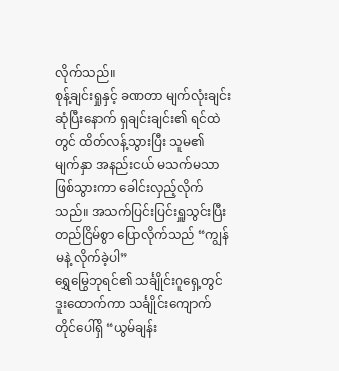လိုက်သည်။
စုန့်ချင်းရှုနှင့် ခဏတာ မျက်လုံးချင်းဆုံပြီးနောက် ရှချင်းချင်း၏ ရင်ထဲတွင် ထိတ်လန့်သွားပြီး သူမ၏ မျက်နှာ အနည်းငယ် မသက်မသာ ဖြစ်သွားကာ ခေါင်းလှည့်လိုက်သည်။ အသက်ပြင်းပြင်းရှူသွင်းပြီး တည်ငြိမ်စွာ ပြောလိုက်သည် “ကျွန်မနဲ့ လိုက်ခဲ့ပါ”
ရွှေမြွေဘုရင်၏ သင်္ချိုင်းဂူရှေ့တွင် ဒူးထောက်ကာ သင်္ချိုင်းကျောက်တိုင်ပေါ်ရှိ “ယွမ်ချန်း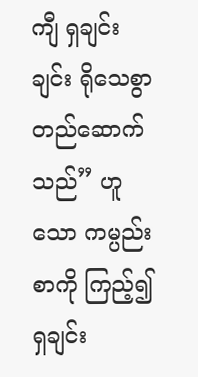ကျီ ရှချင်းချင်း ရိုသေစွာ တည်ဆောက်သည်” ဟူသော ကမ္ပည်းစာကို ကြည့်၍ ရှချင်း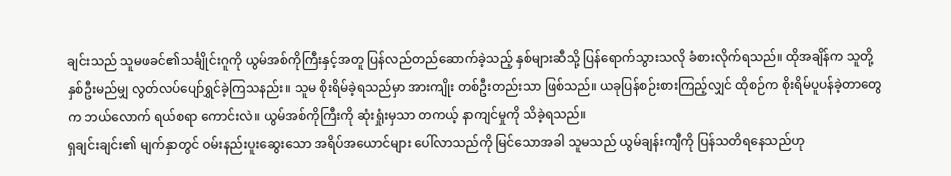ချင်းသည် သူမဖခင်၏သင်္ချိုင်းဂူကို ယွမ်အစ်ကိုကြီးနှင့်အတူ ပြန်လည်တည်ဆောက်ခဲ့သည့် နှစ်များဆီသို့ ပြန်ရောက်သွားသလို ခံစားလိုက်ရသည်။ ထိုအချိန်က သူတို့နှစ်ဦးမည်မျှ လွတ်လပ်ပျော်ရွှင်ခဲ့ကြသနည်း။ သူမ စိုးရိမ်ခဲ့ရသည်မှာ အားကျိုး တစ်ဦးတည်းသာ ဖြစ်သည်။ ယခုပြန်စဉ်းစားကြည့်လျှင် ထိုစဉ်က စိုးရိမ်ပူပန်ခဲ့တာတွေက ဘယ်လောက် ရယ်စရာ ကောင်းလဲ။ ယွမ်အစ်ကိုကြီးကို ဆုံးရှုံးမှသာ တကယ့် နာကျင်မှုကို သိခဲ့ရသည်။
ရှချင်းချင်း၏ မျက်နှာတွင် ဝမ်းနည်းပူးဆွေးသော အရိပ်အယောင်များ ပေါ်လာသည်ကို မြင်သောအခါ သူမသည် ယွမ်ချန်းကျီကို ပြန်သတိရနေသည်ဟု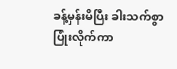ခန့်မှန်းမိပြီး ခါးသက်စွာပြုံးလိုက်ကာ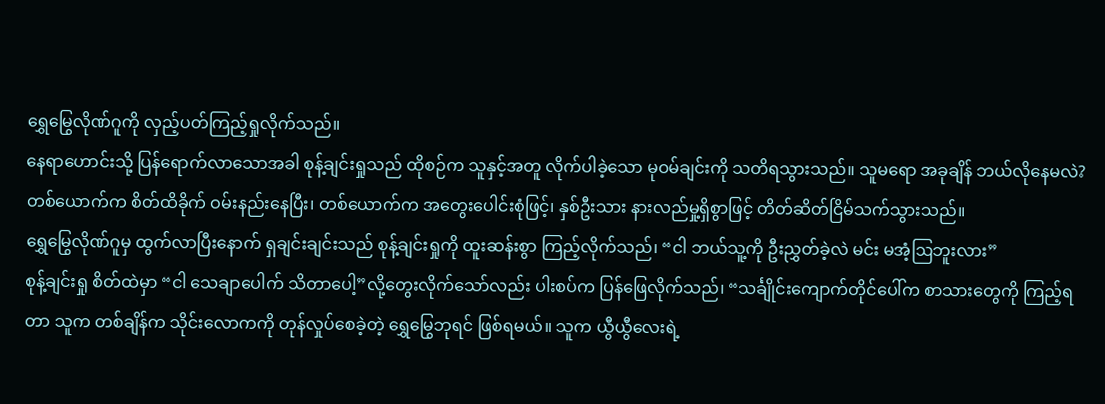ရွှေမြွေလိုဏ်ဂူကို လှည့်ပတ်ကြည့်ရှုလိုက်သည်။
နေရာဟောင်းသို့ ပြန်ရောက်လာသောအခါ စုန့်ချင်းရှုသည် ထိုစဉ်က သူနှင့်အတူ လိုက်ပါခဲ့သော မုဝမ်ချင်းကို သတိရသွားသည်။ သူမရော အခုချိန် ဘယ်လိုနေမလဲ?
တစ်ယောက်က စိတ်ထိခိုက် ဝမ်းနည်းနေပြီး၊ တစ်ယောက်က အတွေးပေါင်းစုံဖြင့်၊ နှစ်ဦးသား နားလည်မှု့ရှိစွာဖြင့် တိတ်ဆိတ်ငြိမ်သက်သွားသည်။
ရွှေမြွေလိုဏ်ဂူမှ ထွက်လာပြီးနောက် ရှချင်းချင်းသည် စုန့်ချင်းရှုကို ထူးဆန်းစွာ ကြည့်လိုက်သည်၊ “ငါ ဘယ်သူ့ကို ဦးညွှတ်ခဲ့လဲ မင်း မအံ့ဩဘူးလား”
စုန့်ချင်းရှု စိတ်ထဲမှာ “ငါ သေချာပေါက် သိတာပေါ့”လို့တွေးလိုက်သော်လည်း ပါးစပ်က ပြန်ဖြေလိုက်သည်၊ “သင်္ချိုင်းကျောက်တိုင်ပေါ်က စာသားတွေကို ကြည့်ရတာ သူက တစ်ချိန်က သိုင်းလောကကို တုန်လှုပ်စေခဲ့တဲ့ ရွှေမြွေဘုရင် ဖြစ်ရမယ်။ သူက ယွီယွီလေးရဲ့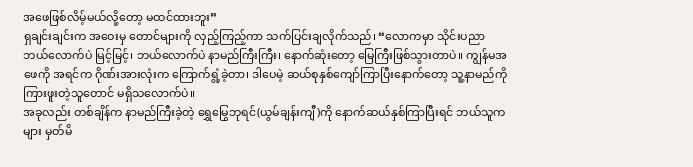အဖေဖြစ်လိမ့်မယ်လို့တော့ မထင်ထားဘူး”
ရှချင်းချင်းက အဝေးမှ တောင်များကို လှည့်ကြည့်ကာ သက်ပြင်းချလိုက်သည်၊ “လောကမှာ သိုင်းပညာ ဘယ်လောက်ပဲ မြင့်မြင့်၊ ဘယ်လောက်ပဲ နာမည်ကြီးကြီး၊ နောက်ဆုံးတော့ မြေကြီးဖြစ်သွားတာပဲ။ ကျွန်မအဖေကို အရင်က ဂိုဏ်းအားလုံးက ကြောက်ရွံ့ခဲ့တာ၊ ဒါပေမဲ့ ဆယ်စုနှစ်ကျော်ကြာပြီးနောက်တော့ သူ့နာမည်ကို ကြားဖူးတဲ့သူတောင် မရှိသလောက်ပဲ။
အခုလည်း တစ်ချိန်က နာမည်ကြီးခဲ့တဲ့ ရွှေမြွေဘုရင်(ယွမ်ချန်းကျီ)ကို နောက်ဆယ်နှစ်ကြာပြီးရင် ဘယ်သူကများ မှတ်မိ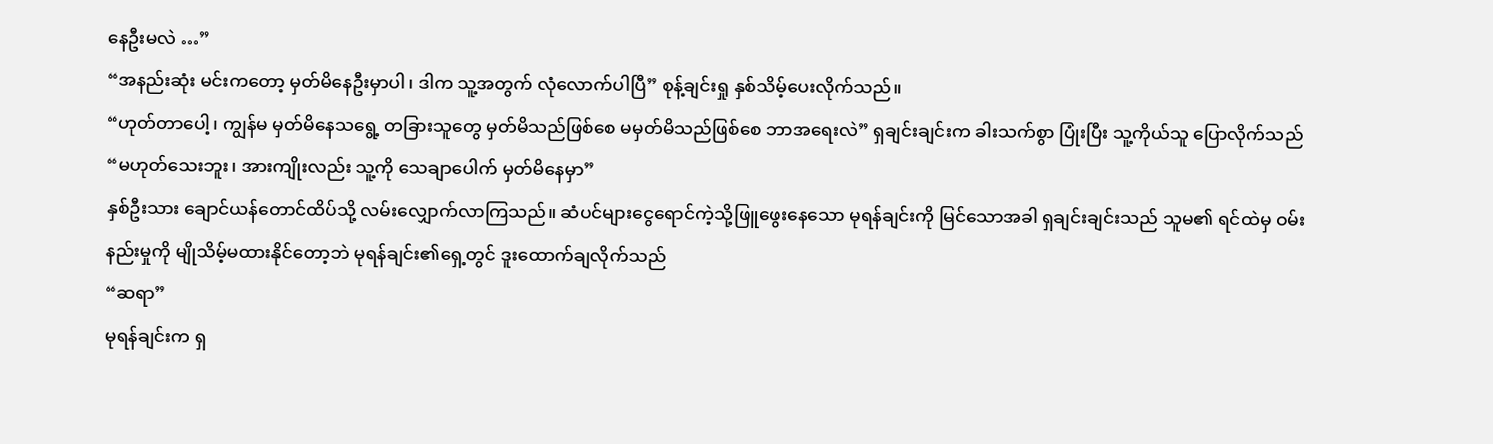နေဦးမလဲ …”
“အနည်းဆုံး မင်းကတော့ မှတ်မိနေဦးမှာပါ၊ ဒါက သူ့အတွက် လုံလောက်ပါပြီ” စုန့်ချင်းရှု နှစ်သိမ့်ပေးလိုက်သည်။
“ဟုတ်တာပေါ့၊ ကျွန်မ မှတ်မိနေသရွေ့ တခြားသူတွေ မှတ်မိသည်ဖြစ်စေ မမှတ်မိသည်ဖြစ်စေ ဘာအရေးလဲ” ရှချင်းချင်းက ခါးသက်စွာ ပြုံးပြီး သူ့ကိုယ်သူ ပြောလိုက်သည် “မဟုတ်သေးဘူး၊ အားကျိုးလည်း သူ့ကို သေချာပေါက် မှတ်မိနေမှာ”
နှစ်ဦးသား ချောင်ယန်တောင်ထိပ်သို့ လမ်းလျှောက်လာကြသည်။ ဆံပင်များငွေရောင်ကဲ့သို့ဖြူဖွေးနေသော မုရန်ချင်းကို မြင်သောအခါ ရှချင်းချင်းသည် သူမ၏ ရင်ထဲမှ ဝမ်းနည်းမှုကို မျိုသိမ့်မထားနိုင်တော့ဘဲ မုရန်ချင်း၏ရှေ့တွင် ဒူးထောက်ချလိုက်သည်
“ဆရာ”
မုရန်ချင်းက ရှ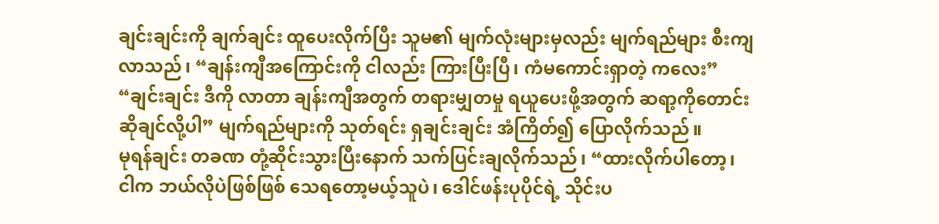ချင်းချင်းကို ချက်ချင်း ထူပေးလိုက်ပြီး သူမ၏ မျက်လုံးများမှလည်း မျက်ရည်များ စီးကျလာသည်၊ “ချန်းကျီအကြောင်းကို ငါလည်း ကြားပြီးပြီ၊ ကံမကောင်းရှာတဲ့ ကလေး”
“ချင်းချင်း ဒီကို လာတာ ချန်းကျီအတွက် တရားမျှတမှု ရယူပေးဖို့အတွက် ဆရာ့ကိုတောင်းဆိုချင်လို့ပါ” မျက်ရည်များကို သုတ်ရင်း ရှချင်းချင်း အံကြိတ်၍ ပြောလိုက်သည်။
မုရန်ချင်း တခဏ တုံ့ဆိုင်းသွားပြီးနောက် သက်ပြင်းချလိုက်သည်၊ “ထားလိုက်ပါတော့၊ ငါက ဘယ်လိုပဲဖြစ်ဖြစ် သေရတော့မယ့်သူပဲ၊ ဒေါင်ဖန်းပုပိုင်ရဲ့ သိုင်းပ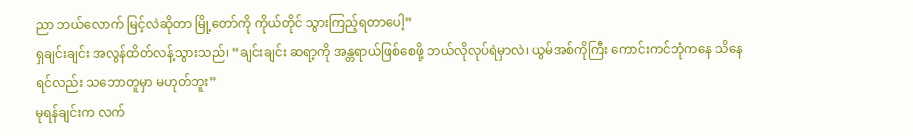ညာ ဘယ်လောက် မြင့်လဲဆိုတာ မြို့တော်ကို ကိုယ်တိုင် သွားကြည့်ရတာပေါ့”
ရှချင်းချင်း အလွန်ထိတ်လန့်သွားသည်၊ “ချင်းချင်း ဆရာ့ကို အန္တရာယ်ဖြစ်စေဖို့ ဘယ်လိုလုပ်ရဲမှာလဲ၊ ယွမ်အစ်ကိုကြီး ကောင်းကင်ဘုံကနေ သိနေရင်လည်း သဘောတူမှာ မဟုတ်ဘူး”
မုရန်ချင်းက လက်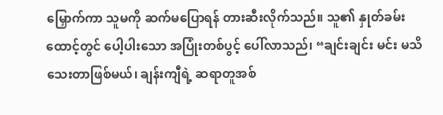မြှောက်ကာ သူမကို ဆက်မပြောရန် တားဆီးလိုက်သည်။ သူ၏ နှုတ်ခမ်းထောင့်တွင် ပေါ့ပါးသော အပြုံးတစ်ပွင့် ပေါ်လာသည်၊ “ချင်းချင်း မင်း မသိသေးတာဖြစ်မယ်၊ ချန်းကျီရဲ့ ဆရာတူအစ်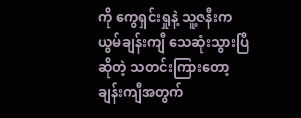ကို ကွေရှင်းရှုနဲ့ သူ့ဇနီးက ယွမ်ချန်းကျီ သေဆုံးသွားပြီဆိုတဲ့ သတင်းကြားတော့ ချန်းကျီအတွက်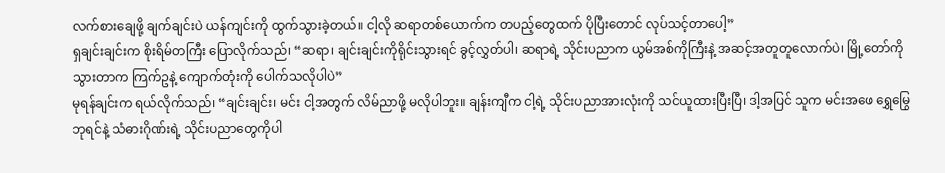လက်စားချေဖို့ ချက်ချင်းပဲ ယန်ကျင်းကို ထွက်သွားခဲ့တယ်။ ငါ့လို ဆရာတစ်ယောက်က တပည့်တွေထက် ပိုပြီးတောင် လုပ်သင့်တာပေါ့”
ရှချင်းချင်းက စိုးရိမ်တကြီး ပြောလိုက်သည်၊ “ဆရာ၊ ချင်းချင်းကိုရိုင်းသွားရင် ခွင့်လွှတ်ပါ၊ ဆရာရဲ့ သိုင်းပညာက ယွမ်အစ်ကိုကြီးနဲ့ အဆင့်အတူတူလောက်ပဲ၊ မြို့တော်ကို သွားတာက ကြက်ဥနဲ့ ကျောက်တုံးကို ပေါက်သလိုပါပဲ”
မုရန်ချင်းက ရယ်လိုက်သည်၊ “ချင်းချင်း၊ မင်း ငါ့အတွက် လိမ်ညာဖို့ မလိုပါဘူး။ ချန်းကျီက ငါ့ရဲ့ သိုင်းပညာအားလုံးကို သင်ယူထားပြီးပြီ၊ ဒါ့အပြင် သူက မင်းအဖေ ရွှေမြွေဘုရင်နဲ့ သံဓားဂိုဏ်းရဲ့ သိုင်းပညာတွေကိုပါ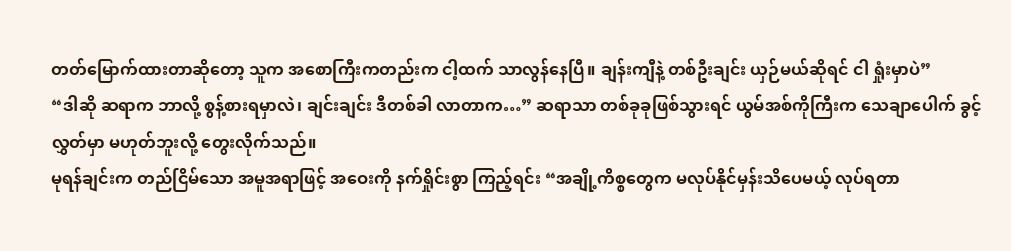တတ်မြောက်ထားတာဆိုတော့ သူက အစောကြီးကတည်းက ငါ့ထက် သာလွန်နေပြီ။ ချန်းကျီနဲ့ တစ်ဦးချင်း ယှဉ်မယ်ဆိုရင် ငါ ရှုံးမှာပဲ”
“ဒါဆို ဆရာက ဘာလို့ စွန့်စားရမှာလဲ၊ ချင်းချင်း ဒီတစ်ခါ လာတာက…” ဆရာသာ တစ်ခုခုဖြစ်သွားရင် ယွမ်အစ်ကိုကြီးက သေချာပေါက် ခွင့်လွှတ်မှာ မဟုတ်ဘူးလို့ တွေးလိုက်သည်။
မုရန်ချင်းက တည်ငြိမ်သော အမူအရာဖြင့် အဝေးကို နက်ရှိုင်းစွာ ကြည့်ရင်း “အချို့ကိစ္စတွေက မလုပ်နိုင်မှန်းသိပေမယ့် လုပ်ရတာ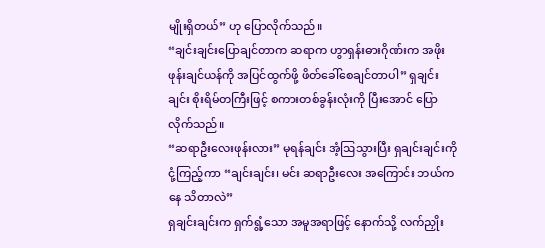မျိုးရှိတယ်” ဟု ပြောလိုက်သည်။
“ချင်းချင်းပြောချင်တာက ဆရာက ဟွာရှန်းဓားဂိုဏ်းက အဖိုး ဖုန်းချင်ယန်ကို အပြင်ထွက်ဖို့ ဖိတ်ခေါ်စေချင်တာပါ” ရှချင်းချင်း စိုးရိမ်တကြီးဖြင့် စကားတစ်ခွန်းလုံးကို ပြီးအောင် ပြောလိုက်သည်။
“ဆရာဦးလေးဖုန်းလား” မုရန်ချင်း အံ့ဩသွားပြီး ရှချင်းချင်းကို ငုံ့ကြည့်ကာ “ချင်းချင်း၊ မင်း ဆရာဦးလေး အကြောင်း ဘယ်ကနေ သိတာလဲ”
ရှချင်းချင်းက ရှက်ရွံ့သော အမူအရာဖြင့် နောက်သို့ လက်ညှိုး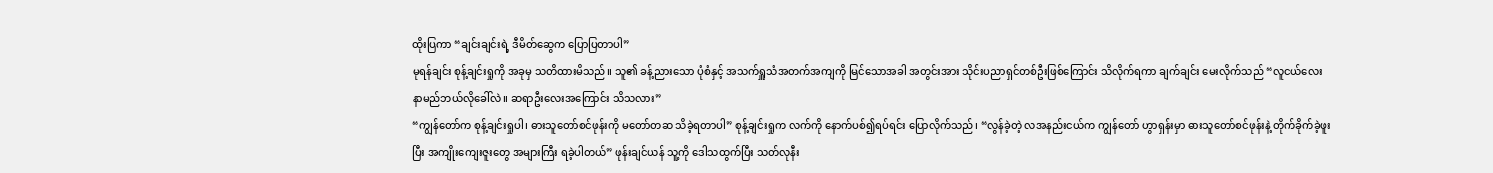ထိုးပြကာ “ချင်းချင်းရဲ့ ဒီမိတ်ဆွေက ပြောပြတာပါ”
မုရန်ချင်း စုန့်ချင်းရှုကို အခုမှ သတိထားမိသည်။ သူ၏ ခန့်ညားသော ပုံစံနှင့် အသက်ရှူသံအတက်အကျကို မြင်သောအခါ အတွင်းအား သိုင်းပညာရှင်တစ်ဦးဖြစ်ကြောင်း သိလိုက်ရကာ ချက်ချင်း မေးလိုက်သည် “လူငယ်လေး နာမည်ဘယ်လိုခေါ်လဲ။ ဆရာဦးလေးအကြောင်း သိသလား”
“ကျွန်တော်က စုန့်ချင်းရှုပါ၊ ဓားသူတော်စင်ဖုန်းကို မတော်တဆ သိခဲ့ရတာပါ” စုန့်ချင်းရှုက လက်ကို နောက်ပစ်၍ရပ်ရင်း ပြောလိုက်သည်၊ “လွန်ခဲ့တဲ့ လအနည်းငယ်က ကျွန်တော် ဟွာရှန်းမှာ ဓားသူတော်စင်ဖုန်းနဲ့ တိုက်ခိုက်ခဲ့ဖူးပြီး အကျိုးကျေးဇူးတွေ အများကြီး ရခဲ့ပါတယ်” ဖုန်းချင်ယန် သူ့ကို ဒေါသထွက်ပြီး သတ်လုနီး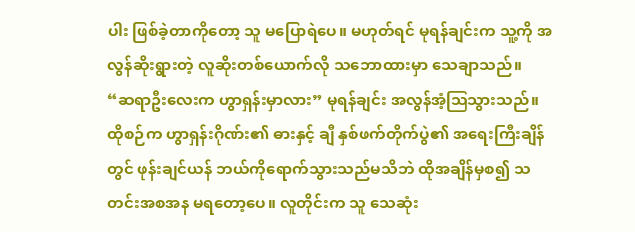ပါး ဖြစ်ခဲ့တာကိုတော့ သူ မပြောရဲပေ။ မဟုတ်ရင် မုရန်ချင်းက သူ့ကို အလွန်ဆိုးရွားတဲ့ လူဆိုးတစ်ယောက်လို သဘောထားမှာ သေချာသည်။
“ဆရာဦးလေးက ဟွာရှန်းမှာလား” မုရန်ချင်း အလွန်အံ့ဩသွားသည်။ ထိုစဉ်က ဟွာရှန်းဂိုဏ်း၏ ဓားနှင့် ချီ နှစ်ဖက်တိုက်ပွဲ၏ အရေးကြီးချိန်တွင် ဖုန်းချင်ယန် ဘယ်ကိုရောက်သွားသည်မသိဘဲ ထိုအချိန်မှစ၍ သတင်းအစအန မရတော့ပေ။ လူတိုင်းက သူ သေဆုံး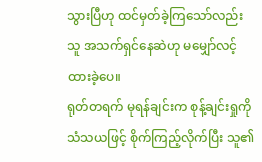သွားပြီဟု ထင်မှတ်ခဲ့ကြသော်လည်း သူ အသက်ရှင်နေဆဲဟု မမျှော်လင့်ထားခဲ့ပေ။
ရုတ်တရက် မုရန်ချင်းက စုန့်ချင်းရှုကို သံသယဖြင့် စိုက်ကြည့်လိုက်ပြီး သူ၏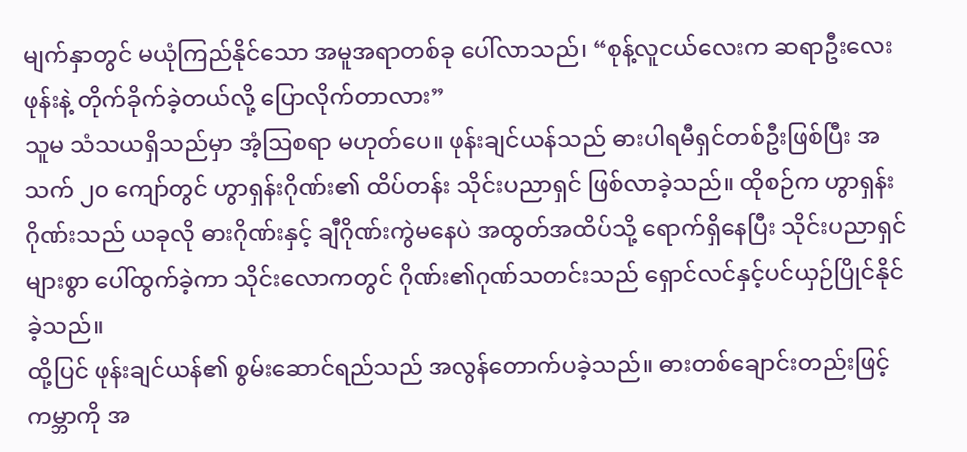မျက်နှာတွင် မယုံကြည်နိုင်သော အမူအရာတစ်ခု ပေါ်လာသည်၊ “စုန့်လူငယ်လေးက ဆရာဦးလေးဖုန်းနဲ့ တိုက်ခိုက်ခဲ့တယ်လို့ ပြောလိုက်တာလား”
သူမ သံသယရှိသည်မှာ အံ့ဩစရာ မဟုတ်ပေ။ ဖုန်းချင်ယန်သည် ဓားပါရမီရှင်တစ်ဦးဖြစ်ပြီး အသက် ၂၀ ကျော်တွင် ဟွာရှန်းဂိုဏ်း၏ ထိပ်တန်း သိုင်းပညာရှင် ဖြစ်လာခဲ့သည်။ ထိုစဉ်က ဟွာရှန်းဂိုဏ်းသည် ယခုလို ဓားဂိုဏ်းနှင့် ချီဂိုဏ်းကွဲမနေပဲ အထွတ်အထိပ်သို့ ရောက်ရှိနေပြီး သိုင်းပညာရှင်များစွာ ပေါ်ထွက်ခဲ့ကာ သိုင်းလောကတွင် ဂိုဏ်း၏ဂုဏ်သတင်းသည် ရှောင်လင်နှင့်ပင်ယှဉ်ပြိုင်နိုင်ခဲ့သည်။
ထို့ပြင် ဖုန်းချင်ယန်၏ စွမ်းဆောင်ရည်သည် အလွန်တောက်ပခဲ့သည်။ ဓားတစ်ချောင်းတည်းဖြင့် ကမ္ဘာကို အ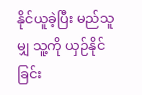နိုင်ယူခဲ့ပြီး မည်သူမျှ သူ့ကို ယှဉ်နိုင်ခြင်း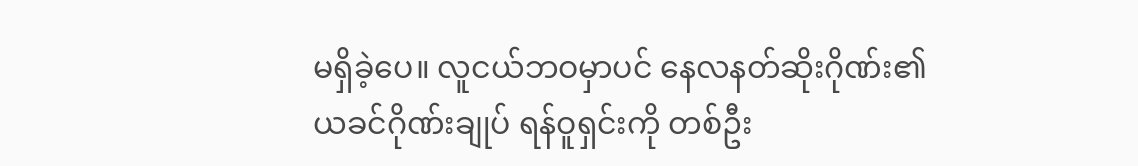မရှိခဲ့ပေ။ လူငယ်ဘဝမှာပင် နေလနတ်ဆိုးဂိုဏ်း၏ ယခင်ဂိုဏ်းချုပ် ရန်ဝူရှင်းကို တစ်ဦး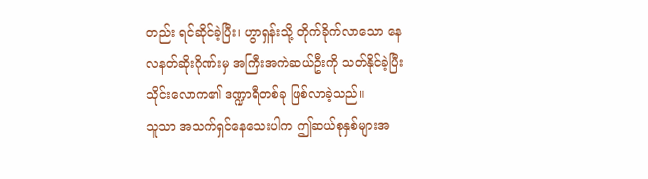တည်း ရင်ဆိုင်ခဲ့ပြီး၊ ဟွာရှန်းသို့ တိုက်ခိုက်လာသော နေလနတ်ဆိုးဂိုဏ်းမှ အကြီးအကဲဆယ်ဦးကို သတ်နိုင်ခဲ့ပြီး သိုင်းလောက၏ ဒဏ္ဍာရီတစ်ခု ဖြစ်လာခဲ့သည်။
သူသာ အသက်ရှင်နေသေးပါက ဤဆယ်စုနှစ်များအ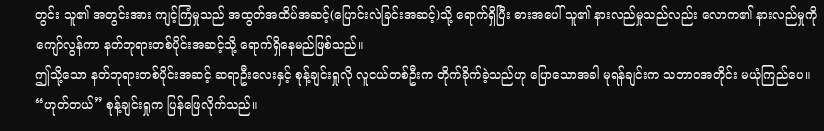တွင်း သူ၏ အတွင်းအား ကျင့်ကြံမှုသည် အထွတ်အထိပ်အဆင့်(ပြောင်းလဲခြင်းအဆင့်)သို့ ရောက်ရှိပြီး ဓားအပေါ် သူ၏ နားလည်မှုသည်လည်း လောက၏ နားလည်မှုကို ကျော်လွန်ကာ နတ်ဘုရားတစ်ပိုင်းအဆင့်သို့ ရောက်ရှိနေမည်ဖြစ်သည်။
ဤသို့သော နတ်ဘုရားတစ်ပိုင်းအဆင့် ဆရာဦးလေးနှင့် စုန့်ချင်းရှုလို လူငယ်တစ်ဦးက တိုက်ခိုက်ခဲ့သည်ဟု ပြောသောအခါ မုရန်ချင်းက သဘာဝအတိုင်း မယုံကြည်ပေ။
“ဟုတ်တယ်” စုန့်ချင်းရှုက ပြန်ဖြေလိုက်သည်။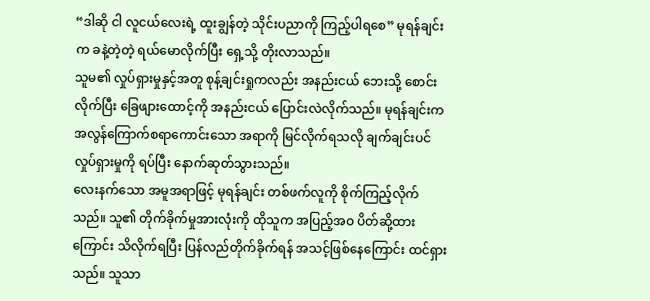“ဒါဆို ငါ လူငယ်လေးရဲ့ ထူးချွန်တဲ့ သိုင်းပညာကို ကြည့်ပါရစေ” မုရန်ချင်းက ခနဲ့တဲ့တဲ့ ရယ်မောလိုက်ပြီး ရှေ့သို့ တိုးလာသည်။
သူမ၏ လှုပ်ရှားမှုနှင့်အတူ စုန့်ချင်းရှုကလည်း အနည်းငယ် ဘေးသို့ စောင်းလိုက်ပြီး ခြေဖျားထောင့်ကို အနည်းငယ် ပြောင်းလဲလိုက်သည်။ မုရန်ချင်းက အလွန်ကြောက်စရာကောင်းသော အရာကို မြင်လိုက်ရသလို ချက်ချင်းပင် လှုပ်ရှားမှုကို ရပ်ပြီး နောက်ဆုတ်သွားသည်။
လေးနက်သော အမူအရာဖြင့် မုရန်ချင်း တစ်ဖက်လူကို စိုက်ကြည့်လိုက်သည်။ သူ၏ တိုက်ခိုက်မှုအားလုံးကို ထိုသူက အပြည့်အဝ ပိတ်ဆို့ထားကြောင်း သိလိုက်ရပြီး ပြန်လည်တိုက်ခိုက်ရန် အသင့်ဖြစ်နေကြောင်း ထင်ရှားသည်။ သူသာ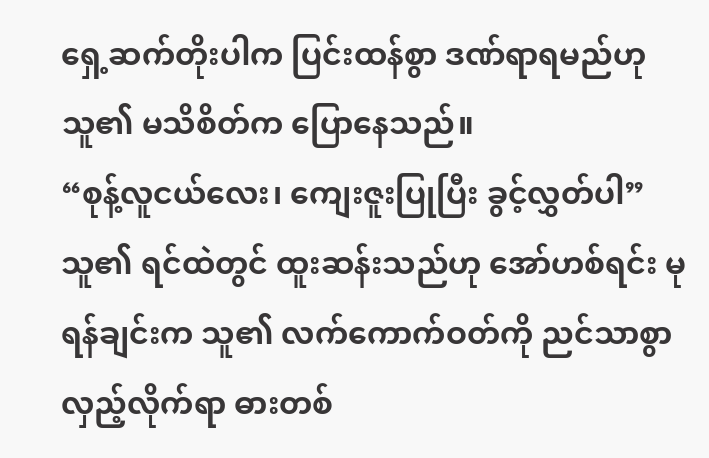ရှေ့ဆက်တိုးပါက ပြင်းထန်စွာ ဒဏ်ရာရမည်ဟု သူ၏ မသိစိတ်က ပြောနေသည်။
“စုန့်လူငယ်လေး၊ ကျေးဇူးပြုပြီး ခွင့်လွှတ်ပါ” သူ၏ ရင်ထဲတွင် ထူးဆန်းသည်ဟု အော်ဟစ်ရင်း မုရန်ချင်းက သူ၏ လက်ကောက်ဝတ်ကို ညင်သာစွာ လှည့်လိုက်ရာ ဓားတစ်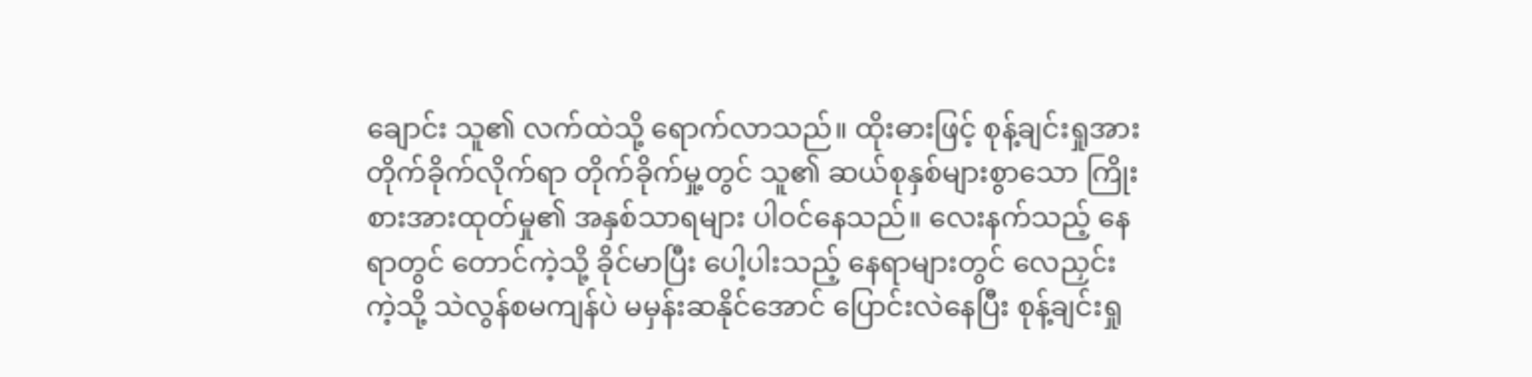ချောင်း သူ၏ လက်ထဲသို့ ရောက်လာသည်။ ထိုးဓားဖြင့် စုန့်ချင်းရှုအား တိုက်ခိုက်လိုက်ရာ တိုက်ခိုက်မှု့တွင် သူ၏ ဆယ်စုနှစ်များစွာသော ကြိုးစားအားထုတ်မှု၏ အနှစ်သာရများ ပါဝင်နေသည်။ လေးနက်သည့် နေရာတွင် တောင်ကဲ့သို့ ခိုင်မာပြီး ပေါ့ပါးသည့် နေရာများတွင် လေညှင်းကဲ့သို့ သဲလွန်စမကျန်ပဲ မမှန်းဆနိုင်အောင် ပြောင်းလဲနေပြီး စုန့်ချင်းရှု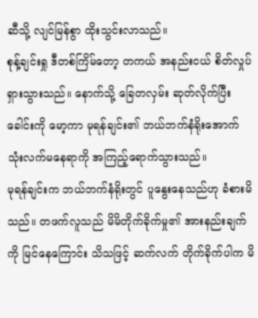ဆီသို့ လျင်မြန်စွာ ထိုးသွင်းလာသည်။
စုန့်ချင်းရှု ဒီတစ်ကြိမ်တော့ တကယ် အနည်းငယ် စိတ်လှုပ်ရှားသွားသည်။ နောက်သို့ ခြေတလှမ်း ဆုတ်လိုက်ပြီး ခေါင်းကို မော့ကာ မုရန်ချင်း၏ ဘယ်ဘက်နံရိုးအောက် သုံးလက်မနေရာကို အကြည့်ရောက်သွားသည်။
မုရန်ချင်းက ဘယ်ဘက်နံရိုးတွင် ပူနွေးနေသည်ဟု ခံစားမိသည်။ တဖက်လူသည် မိမိတိုက်ခိုက်မှု၏ အားနည်းချက်ကို မြင်နေကြောင်း သိသဖြင့် ဆက်လက် တိုက်ခိုက်ပါက မိ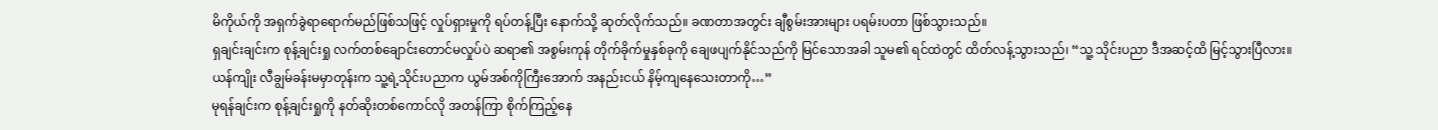မိကိုယ်ကို အရှက်ခွဲရာရောက်မည်ဖြစ်သဖြင့် လှုပ်ရှားမှုကို ရပ်တန့်ပြီး နောက်သို့ ဆုတ်လိုက်သည်။ ခဏတာအတွင်း ချီစွမ်းအားများ ပရမ်းပတာ ဖြစ်သွားသည်။
ရှချင်းချင်းက စုန့်ချင်းရှု လက်တစ်ချောင်းတောင်မလှုပ်ပဲ ဆရာ၏ အစွမ်းကုန် တိုက်ခိုက်မှုနှစ်ခုကို ချေဖပျက်နိုင်သည်ကို မြင်သောအခါ သူမ၏ ရင်ထဲတွင် ထိတ်လန့်သွားသည်၊ “သူ့ သိုင်းပညာ ဒီအဆင့်ထိ မြင့်သွားပြီလား။ ယန်ကျိုး လီချွမ်ခန်းမမှာတုန်းက သူ့ရဲ့သိုင်းပညာက ယွမ်အစ်ကိုကြီးအောက် အနည်းငယ် နိမ့်ကျနေသေးတာကို…”
မုရန်ချင်းက စုန့်ချင်းရှုကို နတ်ဆိုးတစ်ကောင်လို အတန်ကြာ စိုက်ကြည့်နေ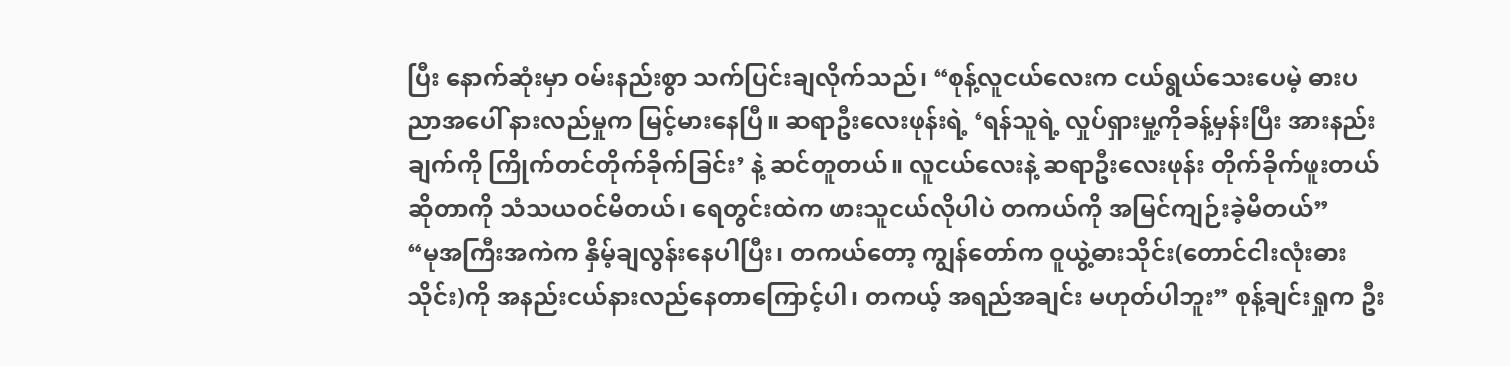ပြီး နောက်ဆုံးမှာ ဝမ်းနည်းစွာ သက်ပြင်းချလိုက်သည်၊ “စုန့်လူငယ်လေးက ငယ်ရွယ်သေးပေမဲ့ ဓားပညာအပေါ် နားလည်မှုက မြင့်မားနေပြီ။ ဆရာဦးလေးဖုန်းရဲ့ ‘ရန်သူရဲ့ လှုပ်ရှားမှု့ကိုခန့်မှန်းပြီး အားနည်းချက်ကို ကြိုက်တင်တိုက်ခိုက်ခြင်း’ နဲ့ ဆင်တူတယ်။ လူငယ်လေးနဲ့ ဆရာဦးလေးဖုန်း တိုက်ခိုက်ဖူးတယ်ဆိုတာကို သံသယဝင်မိတယ်၊ ရေတွင်းထဲက ဖားသူငယ်လိုပါပဲ တကယ်ကို အမြင်ကျဉ်းခဲ့မိတယ်”
“မုအကြီးအကဲက နှိမ့်ချလွန်းနေပါပြီး၊ တကယ်တော့ ကျွန်တော်က ဝူယွဲ့ဓားသိုင်း(တောင်ငါးလုံးဓားသိုင်း)ကို အနည်းငယ်နားလည်နေတာကြောင့်ပါ၊ တကယ့် အရည်အချင်း မဟုတ်ပါဘူး” စုန့်ချင်းရှုက ဦး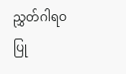ညွှတ်ဂါရဝပြု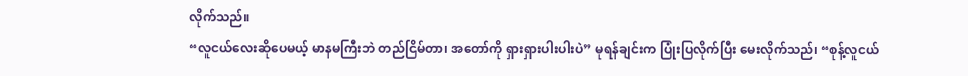လိုက်သည်။
“လူငယ်လေးဆိုပေမယ့် မာနမကြီးဘဲ တည်ငြိမ်တာ၊ အတော်ကို ရှားရှားပါးပါးပဲ” မုရန်ချင်းက ပြုံးပြလိုက်ပြီး မေးလိုက်သည်၊ “စုန့်လူငယ်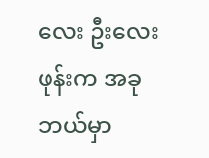လေး ဦးလေးဖုန်းက အခု ဘယ်မှာ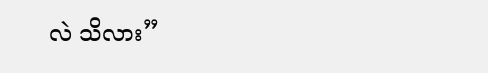လဲ သိလား”